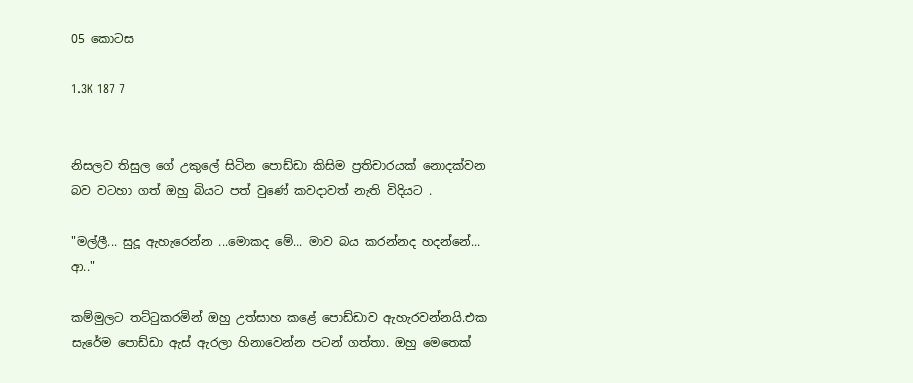05 කොටස

1.3K 187 7


නිසලව තිසුල ගේ උකුලේ සිටින පොඩ්ඩා කිසිම ප්‍රතිචාරයක් නොදක්වන බව වටහා ගත් ඔහු බියට පත් වුණේ කවදාවත් නැති විදියට .

"මල්ලී... සුදූ ඇහැරෙන්න ...මොකද මේ... මාව බය කරන්නද හදන්නේ... ආ.."

කම්මුලට තට්ටුකරමින් ඔහු උත්සාහ කළේ පොඩ්ඩාව ඇහැරවන්නයි.එක සැරේම පොඩ්ඩා ඇස් ඇරලා හිනාවෙන්න පටන් ගත්තා. ඔහු මෙතෙක්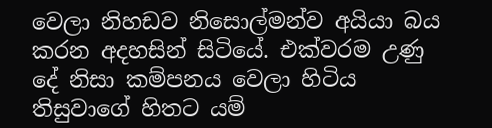වෙලා නිහඩව නිසොල්මන්ව අයියා බය කරන අදහසින් සිටියේ. එක්වරම උණු දේ නිසා කම්පනය වෙලා හිටිය තිසුවාගේ හිතට යම්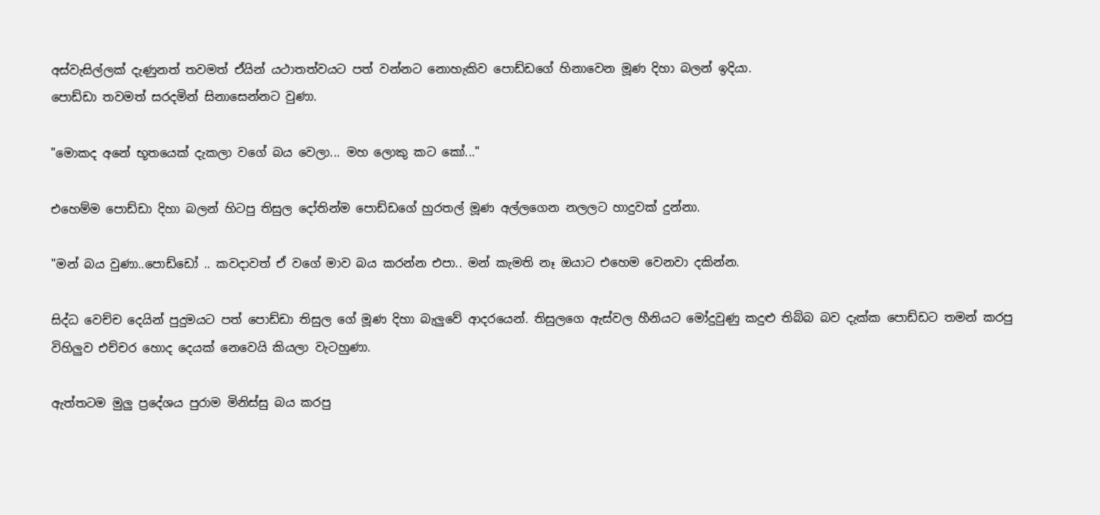අස්වැසිල්ලක් දැණුනත් තවමත් ඒයින් යථාතත්වයට පත් වන්නට නොහැකිව පොඩ්ඩගේ හිනාවෙන මූණ දිහා බලන් ඉදියා.
පොඩ්ඩා තවමත් සරදමින් සිනාසෙන්නට වුණා.

"මොකද අනේ භූතයෙක් දැකලා වගේ බය වෙලා... මහ ලොකු කට කෝ..."

එහෙම්ම පොඩ්ඩා දිහා බලන් හිටපු තිසුල දෝතින්ම පොඩ්ඩගේ හුරතල් මූණ අල්ලගෙන නලලට හාදුවක් දුන්නා.

"මන් බය වුණා..පොඩ්ඩෝ .. කවදාවත් ඒ වගේ මාව බය කරන්න එපා.. මන් කැමති නෑ ඔයාට එහෙම වෙනවා දකින්න.

සිද්ධ වෙච්ච දෙයින් පුදුමයට පත් පොඩ්ඩා තිසුල ගේ මූණ දිහා බැලුවේ ආදරයෙන්. තිසුලගෙ ඇස්වල හීනියට මෝදුවුණු කදුළු තිබ්බ බව දැක්ක පොඩ්ඩට තමන් කරපු විහිලුව එච්චර හොද දෙයක් නෙවෙයි කියලා වැටහුණා.

ඇත්තටම මුලු ප්‍රදේශය පුරාම මිනිස්සු බය කරපු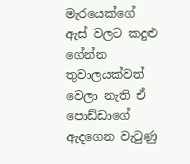මැරයෙක්ගේ ඇස් වලට කදුළු ගේන්න තුවාලයක්වත් වෙලා නැති ඒ පොඩ්ඩාගේ ඇදගෙන වැටුණු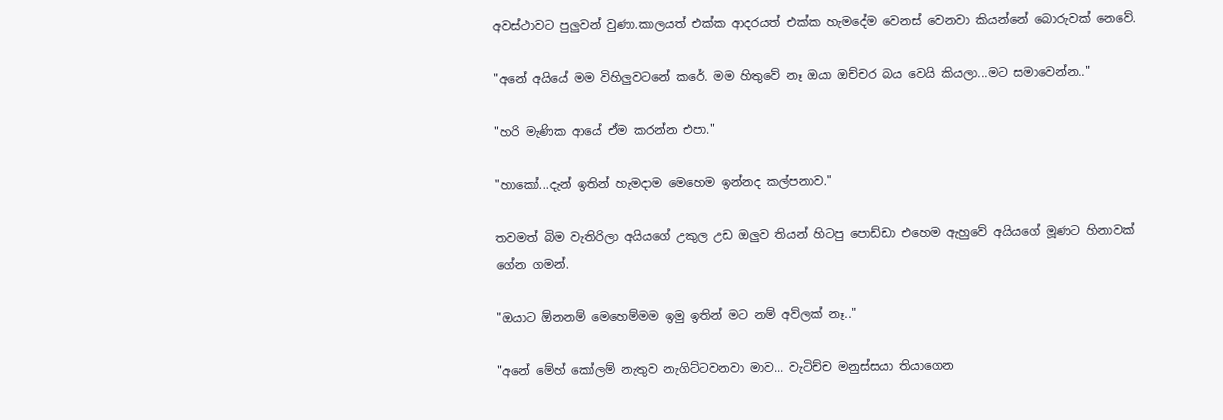අවස්ථාවට පුලුවන් වුණා.කාලයත් එක්ක ආදරයත් එක්ක හැමදේම වෙනස් වෙනවා කියන්නේ බොරුවක් නෙවේ.

"අනේ අයියේ මම විහිලුවටනේ කරේ. මම හිතුවේ නෑ ඔයා ඔච්චර බය වෙයි කියලා...මට සමාවෙන්න.."

"හරි මැණික ආයේ ඒම කරන්න එපා."

"හාකෝ...දැන් ඉතින් හැමදාම මෙහෙම ඉන්නද කල්පනාව."

තවමත් බිම වැතිරිලා අයියගේ උකුල උඩ ඔලුව තියන් හිටපු පොඩ්ඩා එහෙම ඇහුවේ අයියගේ මූණට හිනාවක් ගේන ගමන්.

"ඔයාට ඕනනම් මෙහෙම්මම ඉමු ඉතින් මට නම් අව්ලක් නෑ.."

"අනේ මේහ් කෝලම් නැතුව නැගිට්ටවනවා මාව... වැටිච්ච මනුස්සයා තියාගෙන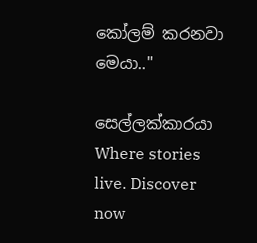කෝලම් කරනවා මෙයා.."

සෙල්ලක්කාරයා Where stories live. Discover now